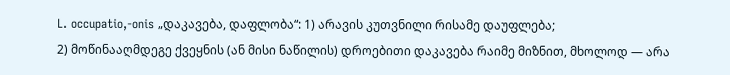L. occupatio,-onis „დაკავება, დაფლობა“: 1) არავის კუთვნილი რისამე დაუფლება;
2) მოწინააღმდეგე ქვეყნის (ან მისი ნაწილის) დროებითი დაკავება რაიმე მიზნით, მხოლოდ — არა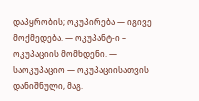დაპყრობის; ოკუპირება — იგივე მოქმედება. — ოკუპანტ-ი – ოკუპაციის მომხდენი. — საოკუპაციო — ოკუპაციისათვის დანიშნული, მაგ.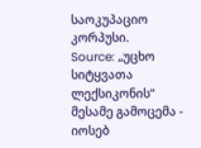საოკუპაციო კორპუსი.
Source: „უცხო სიტყვათა ლექსიკონის“ მესამე გამოცემა - იოსებ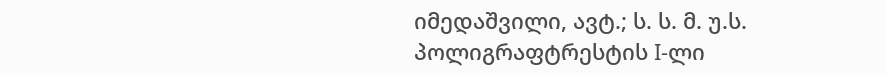იმედაშვილი, ავტ.; ს. ს. მ. უ.ს. პოლიგრაფტრესტის I-ლი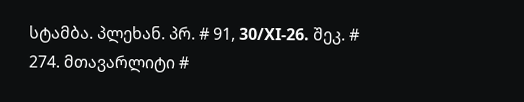სტამბა. პლეხან. პრ. # 91, 30/XI-26. შეკ. # 274. მთავარლიტი #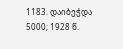1183. დაიბეჭდა 5000; 1928 წ.